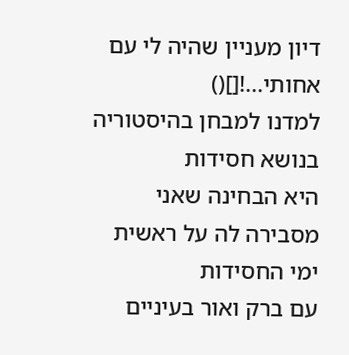דיון מעניין שהיה לי עם אחותי...![]()
למדנו למבחן בהיסטוריה בנושא חסידות
היא הבחינה שאני מסבירה לה על ראשית ימי החסידות
עם ברק ואור בעיניים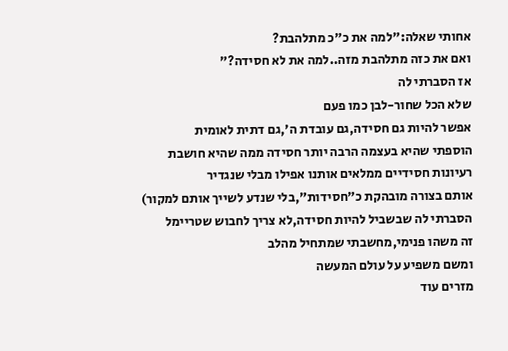אחותי שאלה:"למה את כ"כ מתלהבת?
ואם את כזה מתלהבת מזה..למה את לא חסידה?"
אז הסברתי לה
שלא הכל שחור-לבן כמו פעם
אפשר להיות גם חסידה,גם עובדת ה',גם דתית לאומית
הוספתי שהיא בעצמה הרבה יותר חסידה ממה שהיא חושבת
רעיונות חסידיים ממלאים אותנו אפילו מבלי שנגדיר
אותם בצורה מובהקת כ"חסידות",בלי שנדע לשייך אותם למקור)
הסברתי לה שבשביל להיות חסידה,לא צריך לחבוש שטריימל
זה משהו פנימי,מחשבתי שמתחיל מהלב
ומשם משפיע על עולם המעשה
מזרים עוד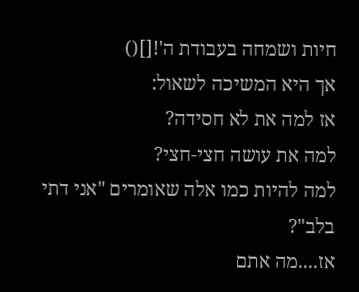חיות ושמחה בעבודת ה'![]()
אך היא המשיכה לשאול:
אז למה את לא חסידה?
למה את עושה חצי-חצי?
למה להיות כמו אלה שאומרים "אני דתי בלב"?
אז....מה אתם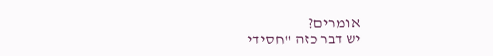אומרים?
יש דבר כזה "חסידי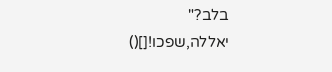בלב?"
יאללה,שפכו![]()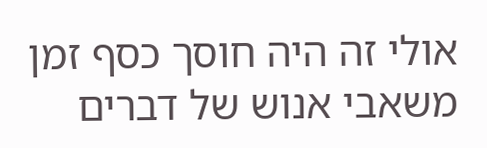אולי זה היה חוסך כסף זמן משאבי אנוש של דברים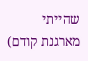שהייתי מארגנת קודם)